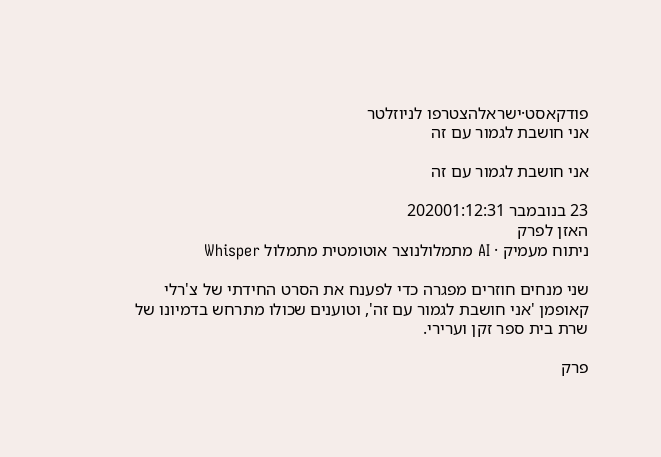פודקאסט·ישראלהצטרפו לניוזלטר
אני חושבת לגמור עם זה

אני חושבת לגמור עם זה

23 בנובמבר 202001:12:31
האזן לפרק
ניתוח מעמיק · AI מתמלולנוצר אוטומטית מתמלול Whisper

שני מנחים חוזרים מפגרה כדי לפענח את הסרט החידתי של צ'רלי קאופמן 'אני חושבת לגמור עם זה', וטוענים שכולו מתרחש בדמיונו של שרת בית ספר זקן וערירי.

פרק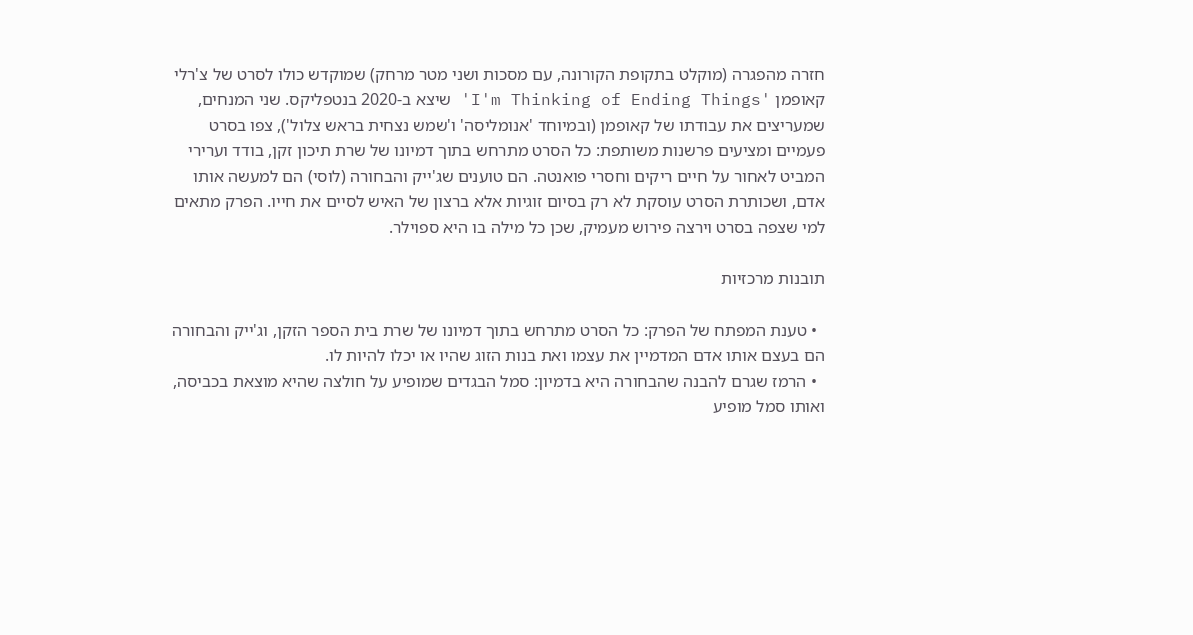חזרה מהפגרה (מוקלט בתקופת הקורונה, עם מסכות ושני מטר מרחק) שמוקדש כולו לסרט של צ'רלי קאופמן 'I'm Thinking of Ending Things' שיצא ב-2020 בנטפליקס. שני המנחים, שמעריצים את עבודתו של קאופמן (ובמיוחד 'אנומליסה' ו'שמש נצחית בראש צלול'), צפו בסרט פעמיים ומציעים פרשנות משותפת: כל הסרט מתרחש בתוך דמיונו של שרת תיכון זקן, בודד וערירי המביט לאחור על חיים ריקים וחסרי פואנטה. הם טוענים שג'ייק והבחורה (לוסי) הם למעשה אותו אדם, ושכותרת הסרט עוסקת לא רק בסיום זוגיות אלא ברצון של האיש לסיים את חייו. הפרק מתאים למי שצפה בסרט וירצה פירוש מעמיק, שכן כל מילה בו היא ספוילר.

תובנות מרכזיות

  • טענת המפתח של הפרק: כל הסרט מתרחש בתוך דמיונו של שרת בית הספר הזקן, וג'ייק והבחורה הם בעצם אותו אדם המדמיין את עצמו ואת בנות הזוג שהיו או יכלו להיות לו.
  • הרמז שגרם להבנה שהבחורה היא בדמיון: סמל הבגדים שמופיע על חולצה שהיא מוצאת בכביסה, ואותו סמל מופיע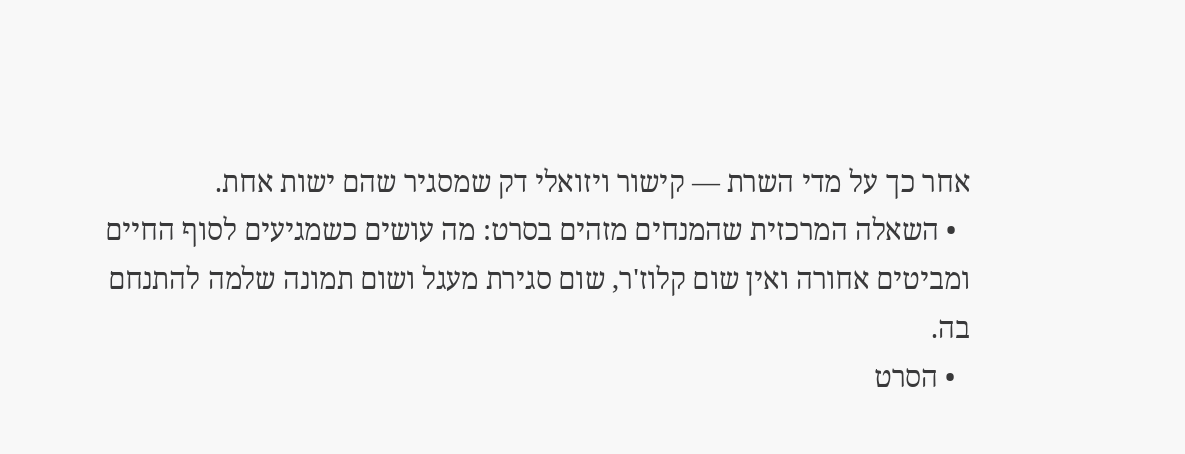אחר כך על מדי השרת — קישור ויזואלי דק שמסגיר שהם ישות אחת.
  • השאלה המרכזית שהמנחים מזהים בסרט: מה עושים כשמגיעים לסוף החיים ומביטים אחורה ואין שום קלוז'ר, שום סגירת מעגל ושום תמונה שלמה להתנחם בה.
  • הסרט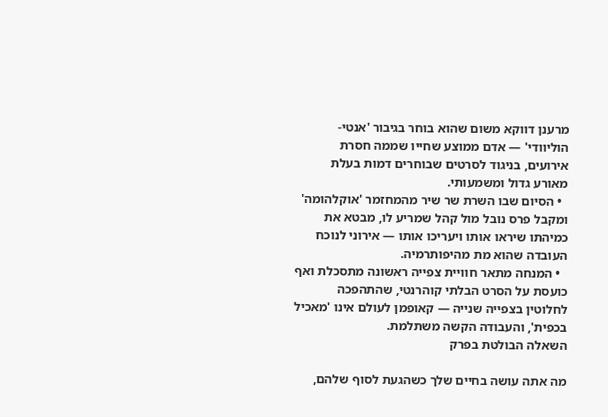מרענן דווקא משום שהוא בוחר בגיבור 'אנטי-הוליוודי' — אדם ממוצע שחייו שממה חסרת אירועים, בניגוד לסרטים שבוחרים דמות בעלת מאורע גדול ומשמעותי.
  • הסיום שבו השרת שר שיר מהמחזמר 'אוקלהומה' ומקבל פרס נובל מול קהל שמריע לו, מבטא את כמיהתו שיראו אותו ויעריכו אותו — אירוני לנוכח העובדה שהוא מת מהיפותרמיה.
  • המנחה מתאר חוויית צפייה ראשונה מתסכלת ואף כועסת על הסרט הבלתי קוהרנטי, שהתהפכה לחלוטין בצפייה שנייה — קאופמן לעולם אינו 'מאכיל בכפית', והעבודה הקשה משתלמת.
השאלה הבולטת בפרק

מה אתה עושה בחיים שלך כשהגעת לסוף שלהם,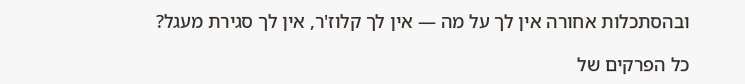ובהסתכלות אחורה אין לך על מה — אין לך קלוז'ר, אין לך סגירת מעגל?

כל הפרקים של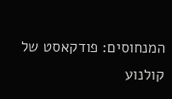המנחוסים: פודקאסט של קולנוע